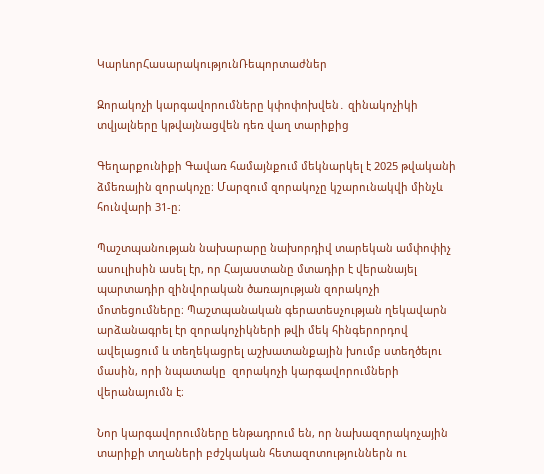ԿարևորՀասարակությունՌեպորտաժներ

Զորակոչի կարգավորումները կփոփոխվեն․ զինակոչիկի տվյալները կթվայնացվեն դեռ վաղ տարիքից

Գեղարքունիքի Գավառ համայնքում մեկնարկել է 2025 թվականի ձմեռային զորակոչը։ Մարզում զորակոչը կշարունակվի մինչև հունվարի 31-ը։

Պաշտպանության նախարարը նախորդիվ տարեկան ամփոփիչ ասուլիսին ասել էր, որ Հայաստանը մտադիր է վերանայել պարտադիր զինվորական ծառայության զորակոչի մոտեցումները։ Պաշտպանական գերատեսչության ղեկավարն արձանագրել էր զորակոչիկների թվի մեկ հինգերորդով ավելացում և տեղեկացրել աշխատանքային խումբ ստեղծելու մասին, որի նպատակը  զորակոչի կարգավորումների վերանայումն է։

Նոր կարգավորումները ենթադրում են, որ նախազորակոչային տարիքի տղաների բժշկական հետազոտություններն ու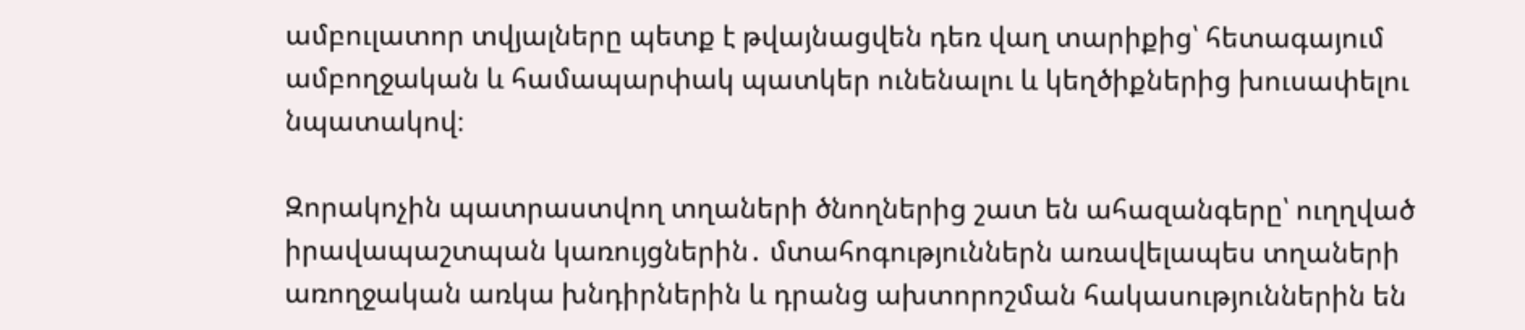ամբուլատոր տվյալները պետք է թվայնացվեն դեռ վաղ տարիքից՝ հետագայում ամբողջական և համապարփակ պատկեր ունենալու և կեղծիքներից խուսափելու նպատակով։

Զորակոչին պատրաստվող տղաների ծնողներից շատ են ահազանգերը՝ ուղղված իրավապաշտպան կառույցներին․ մտահոգություններն առավելապես տղաների առողջական առկա խնդիրներին և դրանց ախտորոշման հակասություններին են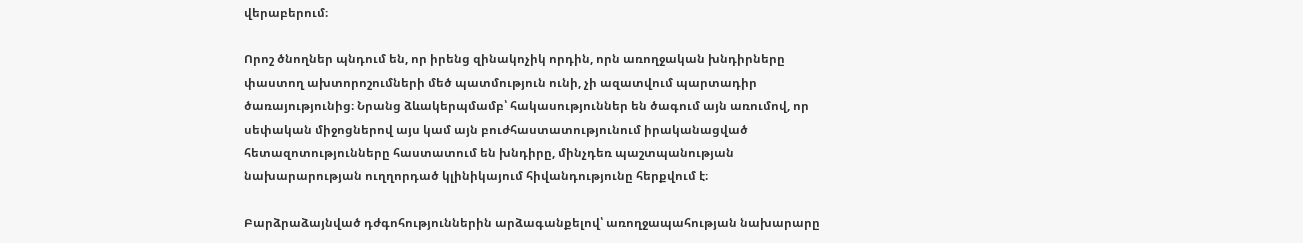վերաբերում։

Որոշ ծնողներ պնդում են, որ իրենց զինակոչիկ որդին, որն առողջական խնդիրները փաստող ախտորոշումների մեծ պատմություն ունի, չի ազատվում պարտադիր ծառայությունից։ Նրանց ձևակերպմամբ՝ հակասություններ են ծագում այն առումով, որ սեփական միջոցներով այս կամ այն բուժհաստատությունում իրականացված հետազոտությունները հաստատում են խնդիրը, մինչդեռ պաշտպանության նախարարության ուղղորդած կլինիկայում հիվանդությունը հերքվում է։

Բարձրաձայնված դժգոհություններին արձագանքելով՝ առողջապահության նախարարը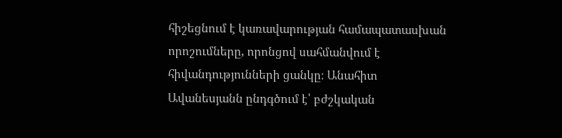հիշեցնում է կառավարության համապատասխան որոշումները, որոնցով սահմանվում է հիվանդությունների ցանկը։ Անահիտ Ավանեսյանն ընդգծում է՝ բժշկական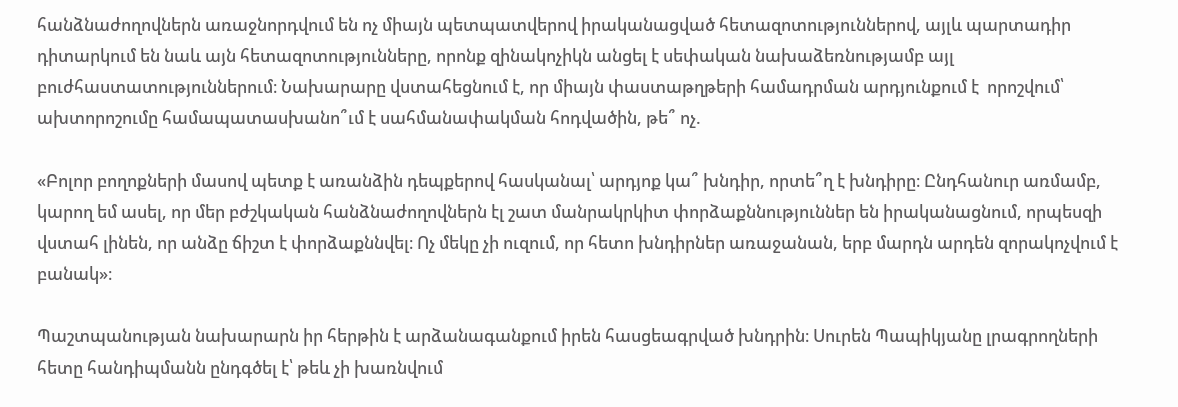հանձնաժողովներն առաջնորդվում են ոչ միայն պետպատվերով իրականացված հետազոտություններով, այլև պարտադիր դիտարկում են նաև այն հետազոտությունները, որոնք զինակոչիկն անցել է սեփական նախաձեռնությամբ այլ բուժհաստատություններում։ Նախարարը վստահեցնում է, որ միայն փաստաթղթերի համադրման արդյունքում է  որոշվում՝ ախտորոշումը համապատասխանո՞ւմ է սահմանափակման հոդվածին, թե՞ ոչ.

«Բոլոր բողոքների մասով պետք է առանձին դեպքերով հասկանալ՝ արդյոք կա՞ խնդիր, որտե՞ղ է խնդիրը։ Ընդհանուր առմամբ, կարող եմ ասել, որ մեր բժշկական հանձնաժողովներն էլ շատ մանրակրկիտ փորձաքննություններ են իրականացնում, որպեսզի վստահ լինեն, որ անձը ճիշտ է փորձաքննվել։ Ոչ մեկը չի ուզում, որ հետո խնդիրներ առաջանան, երբ մարդն արդեն զորակոչվում է բանակ»։

Պաշտպանության նախարարն իր հերթին է արձանագանքում իրեն հասցեագրված խնդրին։ Սուրեն Պապիկյանը լրագրողների հետը հանդիպմանն ընդգծել է՝ թեև չի խառնվում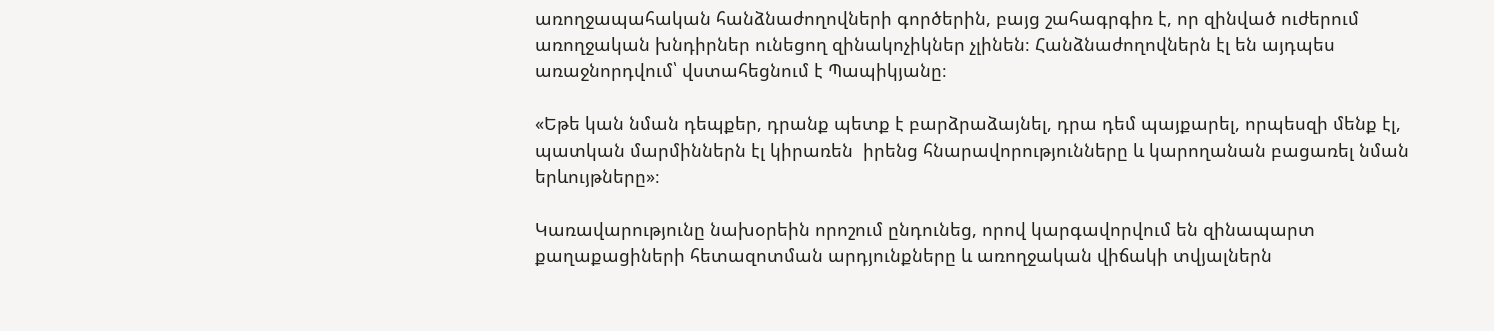առողջապահական հանձնաժողովների գործերին, բայց շահագրգիռ է, որ զինված ուժերում առողջական խնդիրներ ունեցող զինակոչիկներ չլինեն։ Հանձնաժողովներն էլ են այդպես առաջնորդվում՝ վստահեցնում է Պապիկյանը։

«Եթե կան նման դեպքեր, դրանք պետք է բարձրաձայնել, դրա դեմ պայքարել, որպեսզի մենք էլ, պատկան մարմիններն էլ կիրառեն  իրենց հնարավորությունները և կարողանան բացառել նման երևույթները»։

Կառավարությունը նախօրեին որոշում ընդունեց, որով կարգավորվում են զինապարտ քաղաքացիների հետազոտման արդյունքները և առողջական վիճակի տվյալներն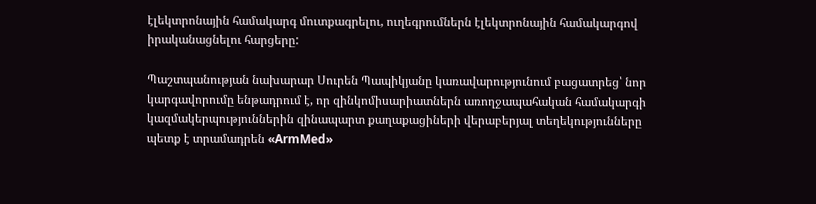էլեկտրոնային համակարգ մուտքագրելու, ուղեգրումներն էլեկտրոնային համակարգով իրականացնելու հարցերը:

Պաշտպանության նախարար Սուրեն Պապիկյանը կառավարությունում բացատրեց՝ նոր կարգավորումը ենթադրում է, որ զինկոմիսարիատներն առողջապահական համակարգի կազմակերպություններին զինապարտ քաղաքացիների վերաբերյալ տեղեկությունները պետք է տրամադրեն «ArmMed»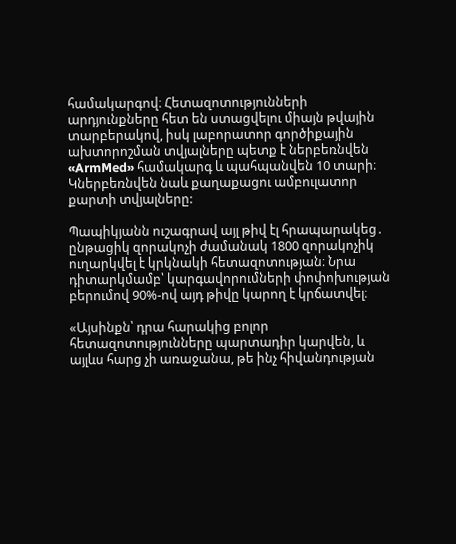համակարգով։ Հետազոտությունների արդյունքները հետ են ստացվելու միայն թվային տարբերակով, իսկ լաբորատոր գործիքային ախտորոշման տվյալները պետք է ներբեռնվեն «ArmMed» համակարգ և պահպանվեն 10 տարի։ Կներբեռնվեն նաև քաղաքացու ամբուլատոր քարտի տվյալները:

Պապիկյանն ուշագրավ այլ թիվ էլ հրապարակեց․ ընթացիկ զորակոչի ժամանակ 1800 զորակոչիկ ուղարկվել է կրկնակի հետազոտության։ Նրա դիտարկմամբ՝ կարգավորումների փոփոխության բերումով 90%-ով այդ թիվը կարող է կրճատվել։

«Այսինքն՝ դրա հարակից բոլոր հետազոտությունները պարտադիր կարվեն, և այլևս հարց չի առաջանա, թե ինչ հիվանդության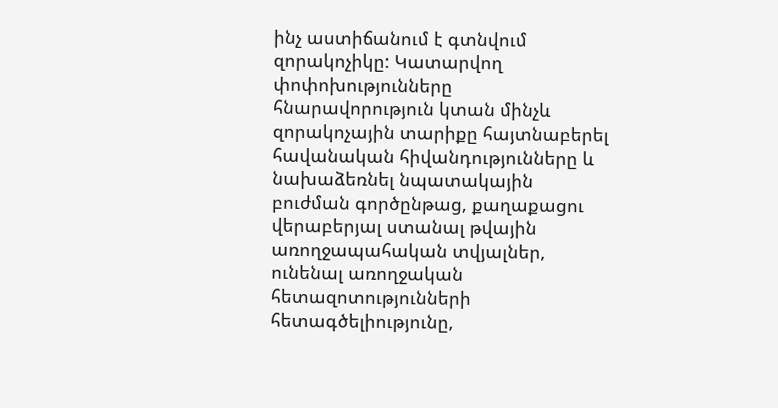ինչ աստիճանում է գտնվում զորակոչիկը: Կատարվող փոփոխությունները հնարավորություն կտան մինչև զորակոչային տարիքը հայտնաբերել հավանական հիվանդությունները և նախաձեռնել նպատակային բուժման գործընթաց, քաղաքացու վերաբերյալ ստանալ թվային առողջապահական տվյալներ, ունենալ առողջական հետազոտությունների հետագծելիությունը,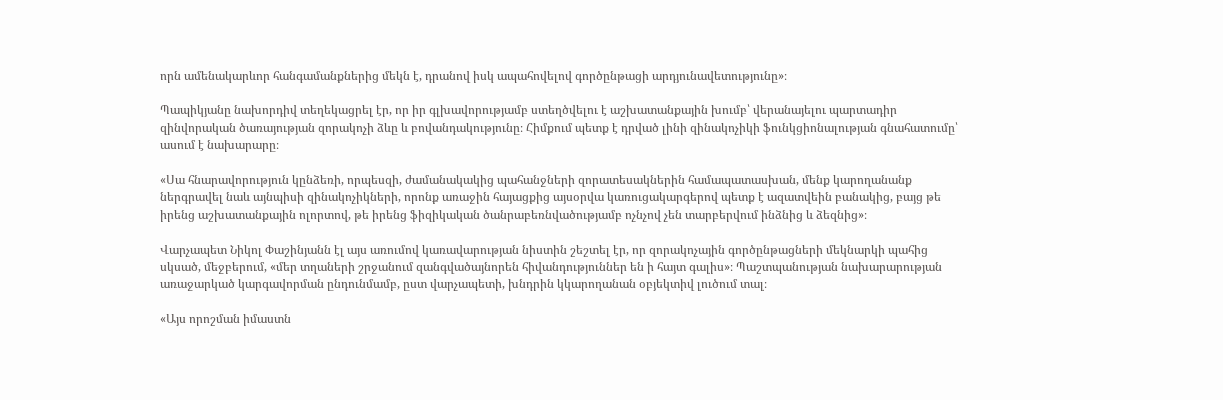որն ամենակարևոր հանգամանքներից մեկն է, դրանով իսկ ապահովելով գործընթացի արդյունավետությունը»։

Պապիկյանը նախորդիվ տեղեկացրել էր, որ իր գլխավորությամբ ստեղծվելու է աշխատանքային խումբ՝ վերանայելու պարտադիր զինվորական ծառայության զորակոչի ձևը և բովանդակությունը։ Հիմքում պետք է դրված լինի զինակոչիկի ֆունկցիոնալության գնահատումը՝ ասում է նախարարը։

«Սա հնարավորություն կընձեռի, որպեսզի, ժամանակակից պահանջների զորատեսակներին համապատասխան, մենք կարողանանք ներգրավել նաև այնպիսի զինակոչիկների, որոնք առաջին հայացքից այսօրվա կառուցակարգերով պետք է ազատվեին բանակից, բայց թե իրենց աշխատանքային ոլորտով, թե իրենց ֆիզիկական ծանրաբեռնվածությամբ ոչնչով չեն տարբերվում ինձնից և ձեզնից»։

Վարչապետ Նիկոլ Փաշինյանն էլ այս առումով կառավարության նիստին շեշտել էր, որ զորակոչային գործընթացների մեկնարկի պահից սկսած, մեջբերում, «մեր տղաների շրջանում զանգվածայնորեն հիվանդություններ են ի հայտ գալիս»։ Պաշտպանության նախարարության առաջարկած կարգավորման ընդունմամբ, ըստ վարչապետի, խնդրին կկարողանան օբյեկտիվ լուծում տալ։

«Այս որոշման իմաստն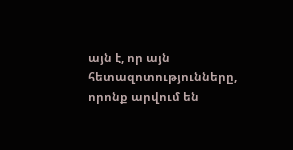այն է, որ այն հետազոտությունները, որոնք արվում են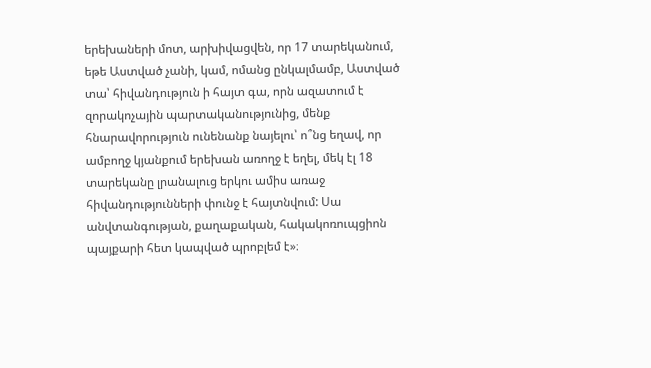երեխաների մոտ, արխիվացվեն, որ 17 տարեկանում, եթե Աստված չանի, կամ, ոմանց ընկալմամբ, Աստված տա՝ հիվանդություն ի հայտ գա, որն ազատում է զորակոչային պարտականությունից, մենք հնարավորություն ունենանք նայելու՝ ո՞նց եղավ, որ ամբողջ կյանքում երեխան առողջ է եղել, մեկ էլ 18 տարեկանը լրանալուց երկու ամիս առաջ հիվանդությունների փունջ է հայտնվում: Սա անվտանգության, քաղաքական, հակակոռուպցիոն պայքարի հետ կապված պրոբլեմ է»։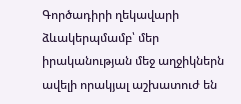Գործադիրի ղեկավարի ձևակերպմամբ՝ մեր իրականության մեջ աղջիկներն ավելի որակյալ աշխատուժ են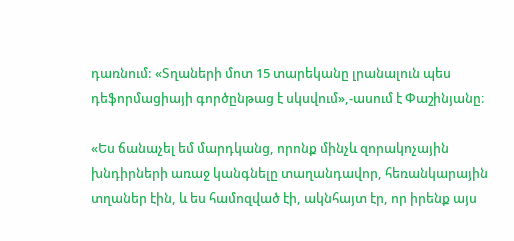դառնում: «Տղաների մոտ 15 տարեկանը լրանալուն պես դեֆորմացիայի գործընթաց է սկսվում»,-ասում է Փաշինյանը։

«Ես ճանաչել եմ մարդկանց, որոնք մինչև զորակոչային խնդիրների առաջ կանգնելը տաղանդավոր, հեռանկարային տղաներ էին, և ես համոզված էի, ակնհայտ էր, որ իրենք այս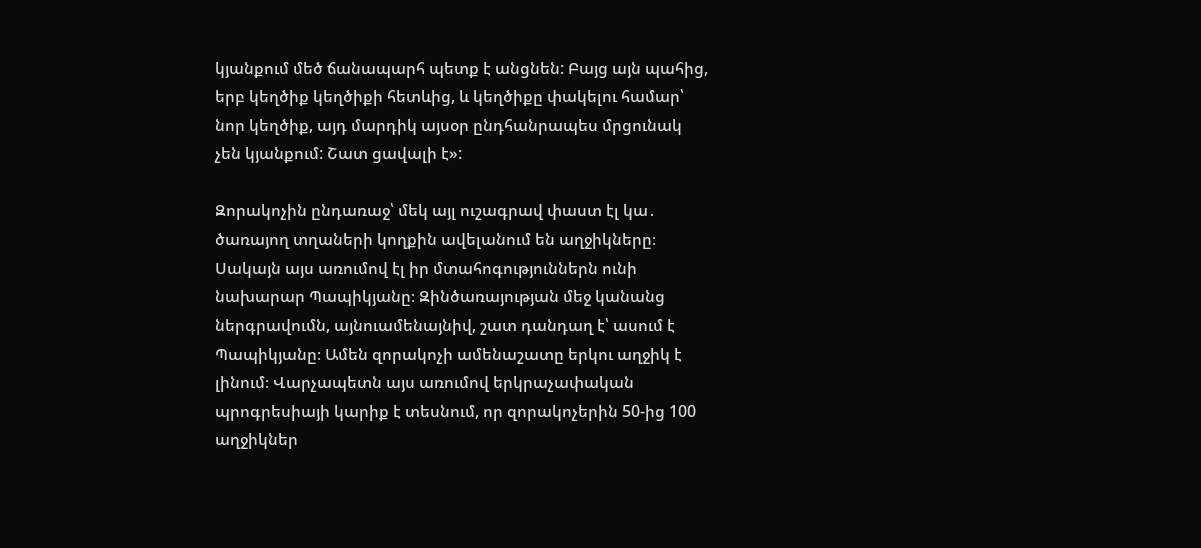կյանքում մեծ ճանապարհ պետք է անցնեն: Բայց այն պահից, երբ կեղծիք կեղծիքի հետևից, և կեղծիքը փակելու համար՝ նոր կեղծիք, այդ մարդիկ այսօր ընդհանրապես մրցունակ չեն կյանքում: Շատ ցավալի է»:

Զորակոչին ընդառաջ՝ մեկ այլ ուշագրավ փաստ էլ կա․ ծառայող տղաների կողքին ավելանում են աղջիկները։ Սակայն այս առումով էլ իր մտահոգություններն ունի  նախարար Պապիկյանը։ Զինծառայության մեջ կանանց ներգրավումն, այնուամենայնիվ, շատ դանդաղ է՝ ասում է Պապիկյանը։ Ամեն զորակոչի ամենաշատը երկու աղջիկ է լինում։ Վարչապետն այս առումով երկրաչափական պրոգրեսիայի կարիք է տեսնում, որ զորակոչերին 50-ից 100 աղջիկներ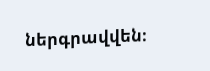ներգրավվեն։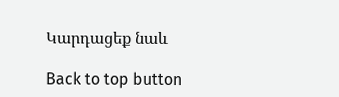Կարդացեք նաև

Back to top button